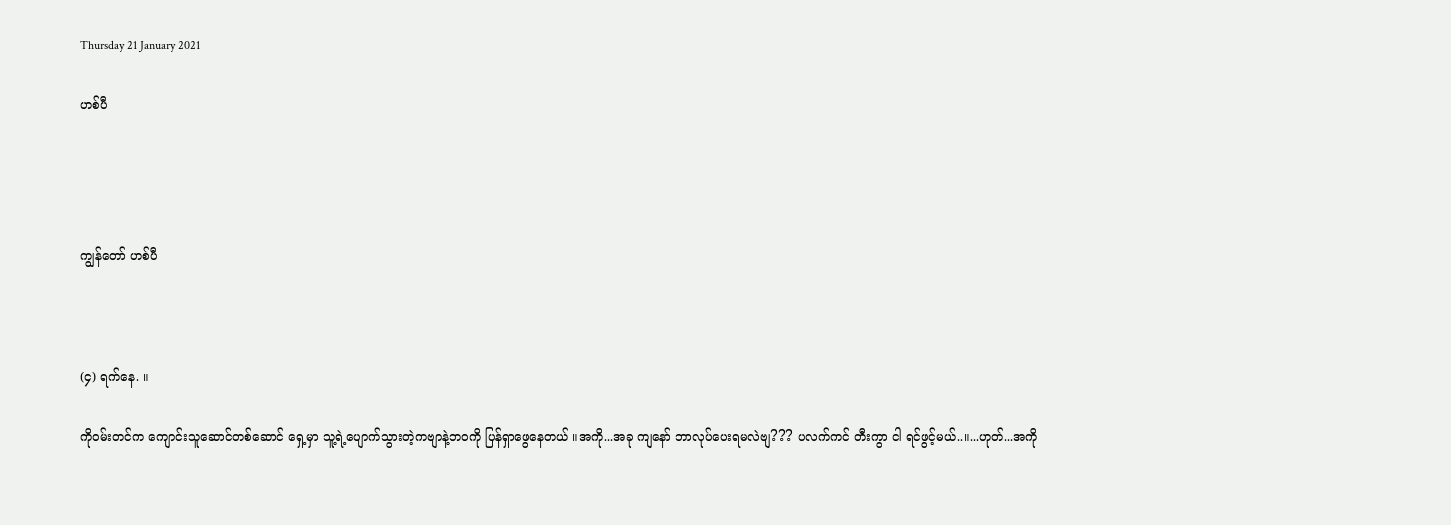Thursday 21 January 2021

ဟစ်ပီ




ကျွန်တော် ဟစ်ပီ



(၄) ရက်နေ. ။

ကိုဝမ်းတင်က ကျောင်းသူဆောင်တစ်ဆောင် ရှေ့မှာ သူ့ရဲ့ပျောက်သွားတဲ့ကဗျာနဲ့ဘဝကို ပြန်ရှာဖွေနေတယ် ။အကို...အခု ကျနော် ဘာလုပ်ပေးရမလဲဗျ??? ပလက်ကင် တီးကွာ ငါ ရင်ဖွင့်မယ်..။...ဟုတ်...အကို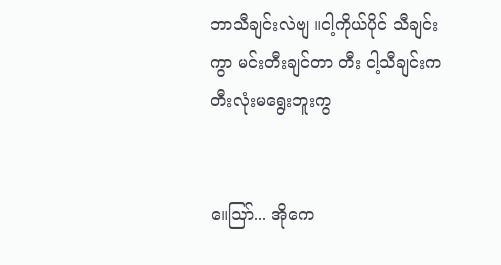ဘာသီချင်းလဲဗျ ။ငါ့ကိုယ်ပိုင် သီချင်းကွာ မင်းတီးချင်တာ တီး ငါ့သီချင်းက တီးလုံးမရွေးဘူးကွ


။ေဩာ်... အိုကေ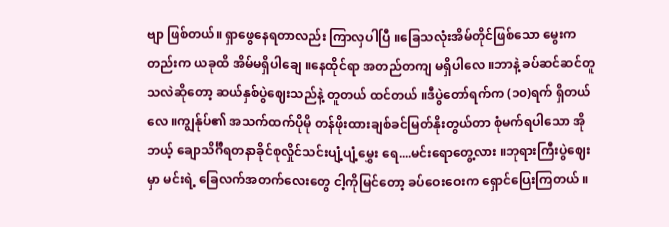ဗျာ ဖြစ်တယ်။ ရှာဖွေနေရတာလည်း ကြာလှပါပြီ ။ခြေသလုံးအိမ်တိုင်ဖြစ်သော မွေးကတည်းက ယခုထိ အိမ်မရှိပါချေ ။နေထိုင်ရာ အတည်တကျ မရှိပါလေ ။ဘာနဲ့ ခပ်ဆင်ဆင်တူသလဲဆိုတော့ ဆယ်နှစ်ပွဲဈေးသည်နဲ့ တူတယ် ထင်တယ် ။ဒီပွဲတော်ရက်က (၁၀)ရက် ရှိတယ်လေ ။ကျွန်ုပ်၏ အသက်ထက်ပိုမို တန်ဖိုးထားချစ်ခင်မြတ်နိုးတွယ်တာ စုံမက်ရပါသော အိုဘယ့် ချောသိင်္ဂီရတနာခိုင်စုလှိုင်သင်းပျံ့ပျံ့မွှေး ရေ....မင်းရောတွေ့လား ။ဘုရားကြီးပွဲဈေးမှာ မင်းရဲ့ ခြေလက်အတက်လေးတွေ ငါ့ကိုမြင်တော့ ခပ်ဝေးဝေးက ရှောင်ပြေးကြတယ် ။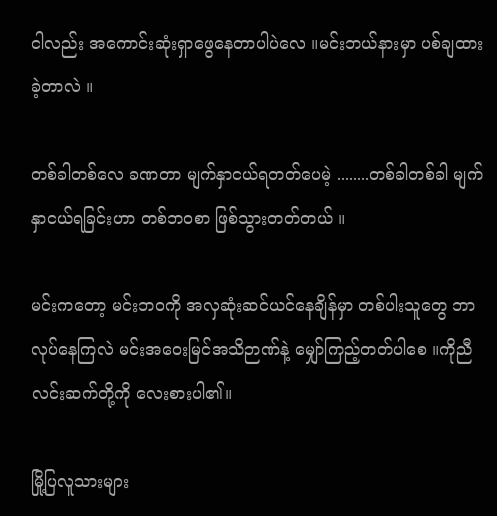ငါလည်း အကောင်းဆုံးရှာဖွေနေတာပါပဲလေ ။မင်းဘယ်နားမှာ ပစ်ချထားခဲ့တာလဲ ။

တစ်ခါတစ်လေ ခဏတာ မျက်နှာငယ်ရတတ်ပေမဲ့ ........တစ်ခါတစ်ခါ မျက်နှာငယ်ရခြင်းဟာ တစ်ဘဝစာ ဖြစ်သွားတတ်တယ် ။

မင်းကတော့ မင်းဘဝကို အလှဆုံးဆင်ယင်နေချိန်မှာ တစ်ပါးသူတွေ ဘာလုပ်နေကြလဲ မင်းအဝေးမြင်အသိဉာဏ်နဲ့ မျှော်ကြည့်တတ်ပါစေ ။ကိုညီလင်းဆက်တို့ကို လေးစားပါ၏။

မြို့ပြလူသားများ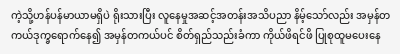ကဲ့သို့ဟန်ပန်မာယာမရှိပဲ ရိုးသားပြီး လူနေမှုအဆင့်အတန်းအသိပညာ နိမ့်သော်လည်း အမှန်တကယ်ဒုက္ခရောက်နေ၍ အမှန်တကယ်ပင် စိတ်ရှည်သည်းခံကာ ကိုယ်ဖိရင်ဖိ ပြုစုထူမပေးနေ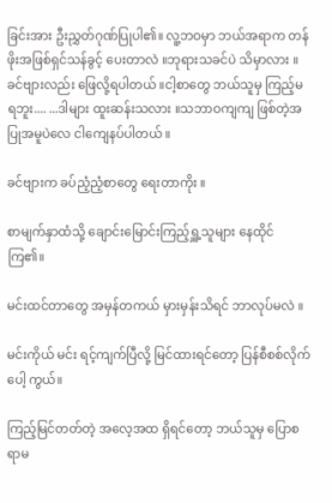ခြင်းအား ဦးညွှတ်ဂုဏ်ပြုပါ၏။ လူ့ဘဝမှာ ဘယ်အရာက တန်ဖိုးအဖြစ်ရှင်သန်ခွင့် ပေးတာလဲ ။ဘုရားသခင်ပဲ သိမှာလား ။ခင်ဗျားလည်း ဖြေလို့ရပါတယ် ။ငါ့စာတွေ ဘယ်သူမှ ကြည့်မရဘူး.... ...ဒါများ ထူးဆန်းသလား ။သဘာဝကျကျ ဖြစ်တဲ့အပြုအမူပဲလေ ငါကျေနပ်ပါတယ် ။

ခင်ဗျားက ခပ်ညံ့ညံ့စာတွေ ရေးတာကိုး ။

စာမျက်နှာထံသို့ ချောင်းမြောင်းကြည့်ရှူ့သူများ နေထိုင်ကြ၏။

မင်းထင်တာတွေ အမှန်တကယ် မှားမှန်းသိရင် ဘာလုပ်မလဲ ။

မင်းကိုယ် မင်း ရင့်ကျက်ပြီလို့ မြင်ထားရင်တော့ ပြန်စီစစ်လိုက်ပေါ့ ကွယ်။

ကြည့်မြင်တတ်တဲ့ အလေ့အထ ရှိရင်တော့ ဘယ်သူမှ ပြောစရာမ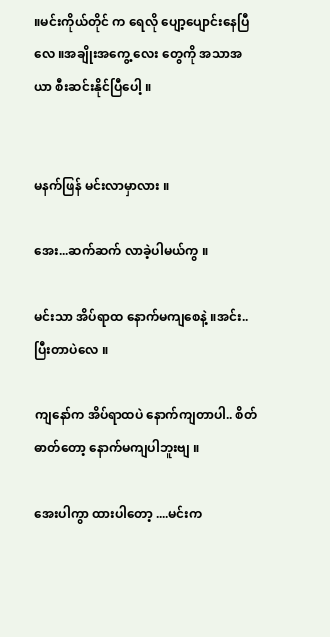။မင်းကိုယ်တိုင် က ရေလို ပျော့ပျောင်းနေပြီလေ ။အချိုးအကွေ့ လေး တွေကို အသာအယာ စီးဆင်းနိုင်ပြီပေါ့ ။


မနက်ဖြန် မင်းလာမှာလား ။

အေး...ဆက်ဆက် လာခဲ့ပါမယ်ကွ ။

မင်းသာ အိပ်ရာထ နောက်မကျစေနဲ့ ။အင်း.. ပြီးတာပဲလေ ။

ကျနော်က အိပ်ရာထပဲ နောက်ကျတာပါ.. စိတ်ဓာတ်တော့ နောက်မကျပါဘူးဗျ ။

အေးပါကွာ ထားပါတော့ ....မင်းက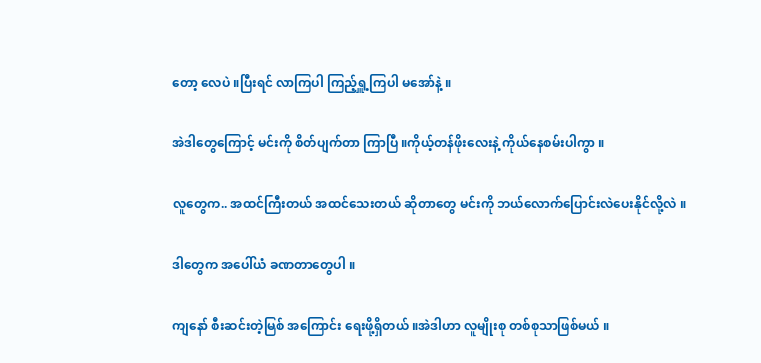တော့ လေပဲ ။ပြီးရင် လာကြပါ ကြည့်ရှူ့ကြပါ မအော်နဲ့ ။

အဲဒါတွေကြောင့် မင်းကို စိတ်ပျက်တာ ကြာပြီ ။ကိုယ့်တန်ဖိုးလေးနဲ့ ကိုယ်နေစမ်းပါကွာ ။

လူတွေက.. အထင်ကြီးတယ် အထင်သေးတယ် ဆိုတာတွေ မင်းကို ဘယ်လောက်ပြောင်းလဲပေးနိုင်လို့လဲ ။

ဒါတွေက အပေါ်ယံ ခဏတာတွေပါ ။

ကျနော် စီးဆင်းတဲ့မြစ် အကြောင်း ရေးဖို့ရှိတယ် ။အဲဒါဟာ လူမျိုးစု တစ်စုသာဖြစ်မယ် ။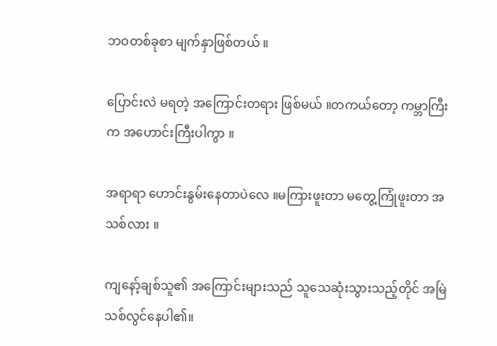ဘဝတစ်ခုစာ မျက်နှာဖြစ်တယ် ။

ပြောင်းလဲ မရတဲ့ အကြောင်းတရား ဖြစ်မယ် ။တကယ်တော့ ကမ္ဘာကြီးက အဟောင်းကြီးပါကွာ ။

အရာရာ ဟောင်းနွမ်းနေတာပဲလေ ။မကြားဖူးတာ မတွေ့ကြုံဖူးတာ အသစ်လား ။

ကျနော့်ချစ်သူ၏ အကြောင်းများသည် သူသေဆုံးသွားသည့်တိုင် အမြဲသစ်လွင်နေပါ၏။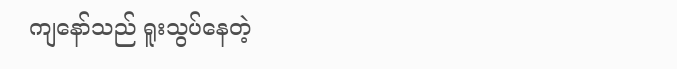ကျနော်သည် ရူးသွပ်နေတဲ့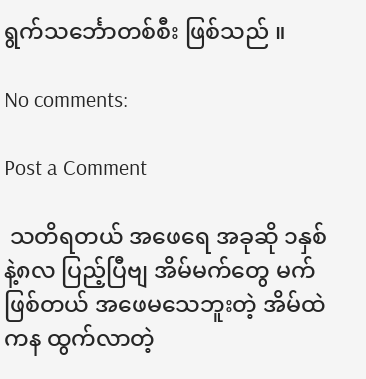ရွက်သင်္ဘောတစ်စီး ဖြစ်သည် ။

No comments:

Post a Comment

 သတိရတယ် အဖေရေ အခုဆို ၁နှစ်နဲ့၈လ ပြည့်ပြီဗျ အိမ်မက်တွေ မက်ဖြစ်တယ် အဖေမသေဘူးတဲ့ အိမ်ထဲကန ထွက်လာတဲ့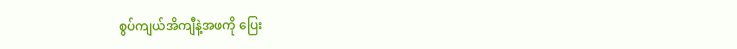စွပ်ကျယ်အိကျီနဲ့အဖကို ပြေး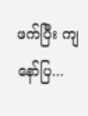ဖက်ပြီး ကျနော်ပြ...